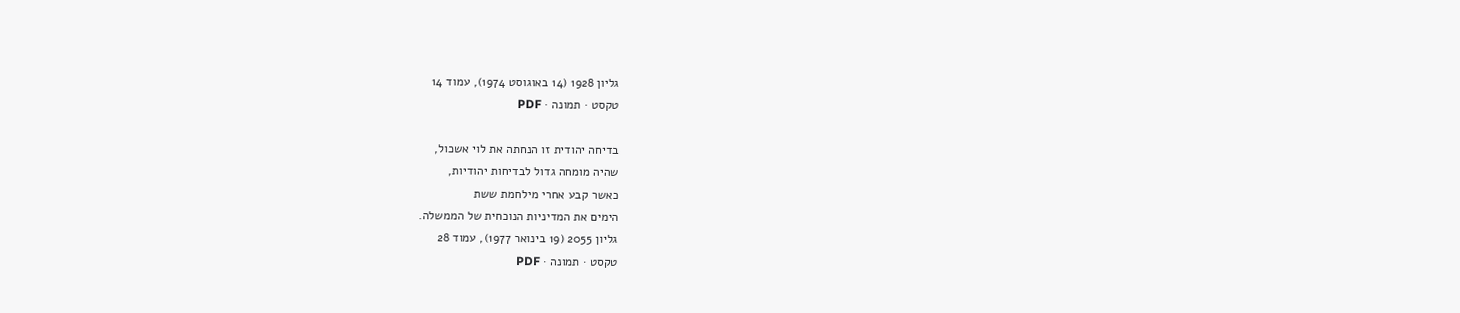גליון 1928 (14 באוגוסט 1974), עמוד 14
טקסט · תמונה · PDF

בדיחה יהודית זו הנחתה את לוי אשכול,
שהיה מומחה גדול לבדיחות יהודיות,
כאשר קבע אחרי מילחמת ששת
הימים את המדיניות הנוכחית של הממשלה.
גליון 2055 (19 בינואר 1977), עמוד 28
טקסט · תמונה · PDF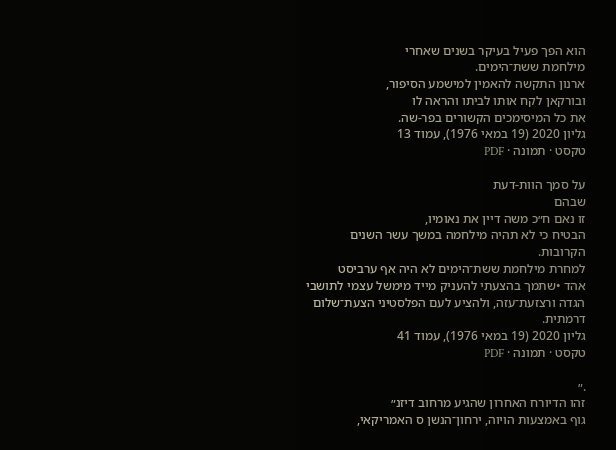הוא הפך פעיל בעיקר בשנים שאחרי
מילחמת ששת־הימים.
ארנון התקשה להאמין למישמע הסיפור,
ובורקאן לקח אותו לביתו והראה לו
את כל המיסימכים הקשורים בפר-שה.
גליון 2020 (19 במאי 1976), עמוד 13
טקסט · תמונה · PDF

על סמך הוות-דעת
שבהם
זו נאם ח״כ משה דיין את נאומיו,
הבטיח כי לא תהיה מילחמה במשך עשר השנים
הקרובות.
למחרת מילחמת ששת־הימים לא היה אף ערביסט
אהד •שתמך בהצעתי להעניק מייד מימשל עצמי לתושבי
הגדה ורצזעת־עזה, ולהציע לעם הפלסטיני הצעת־שלום
דרמתית.
גליון 2020 (19 במאי 1976), עמוד 41
טקסט · תמונה · PDF

.״
זהו הדיורח האחרון שהגיע מרחוב דיזנ״
גוף באמצעות הויוה, ירחון־הנשן ס האמריקאי,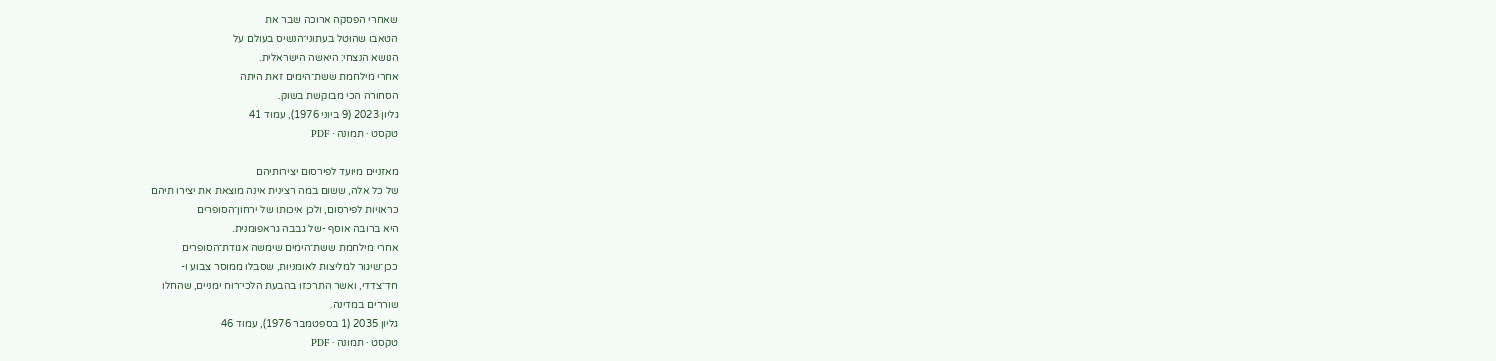שאחרי הפסקה ארוכה שבר את
הטאבו שהוטל בעתוני־הנשיס בעולם על
הנושא הנצחי: היאשה הישראלית.
אחרי מילחמת ששת־הימים זאת היתה
הסחורה הכי מבוקשת בשוק.
גליון 2023 (9 ביוני 1976), עמוד 41
טקסט · תמונה · PDF

מאזניים מיועד לפירסום יצירותיהם
של כל אלה, ששום במה רצינית אינה מוצאת את יצירו תיהם
כראויות לפירסום, ולכן איכותו של ירחון־הסופרים
היא ברובה אוסף -של גבבה גראפומנית.
אחרי מילחמת ששת־הימים שימשה אגודת־הסופרים
ככן־שיגור למליצות לאומניות, שסבלו ממוסר צבוע ו-
חד־צדדי, ואשר התרכזו בהבעת הלכי־רוח ימניים, שהחלו
שוררים במדינה.
גליון 2035 (1 בספטמבר 1976), עמוד 46
טקסט · תמונה · PDF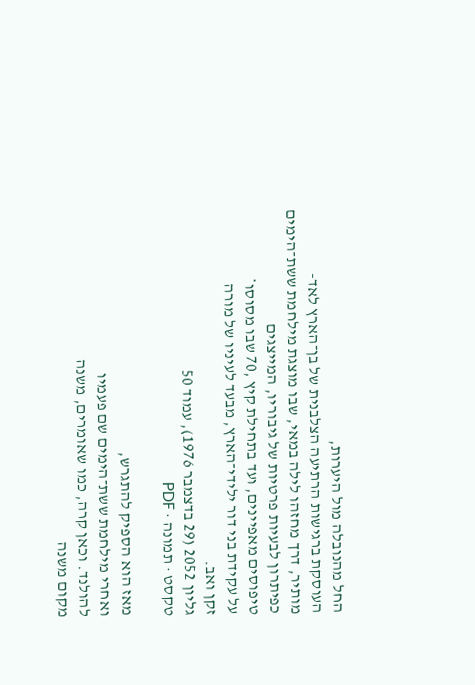החל מהנובלה מול היערות,
העוסקת ברגישות הרתיעה הצלבנית של בן־הארץ לאד-
מותיר, דרך מחזהו לילה במאי, שבו מוצגת מילחמת ששת־הימים
כפיתרון לבעיות פרטיות של גיבוריו, המייצגים
טיפוסים מאפיינים, ועד בתחילת קיץ ,70 שבו מסוסו*
על עקידת בני דור ילידי־הארץ, מבעד לעיניו של מורה
זקן ואב.
גליון 2052 (29 בדצמבר 1976), עמוד 50
טקסט · תמונה · PDF

מאז הוא הספיק להתגרש,
ואחרי מילחמת ששת־הימים שם פעמיו
להולנד. וכאן קרה, כמו שאומרים, משנה
מקום משנה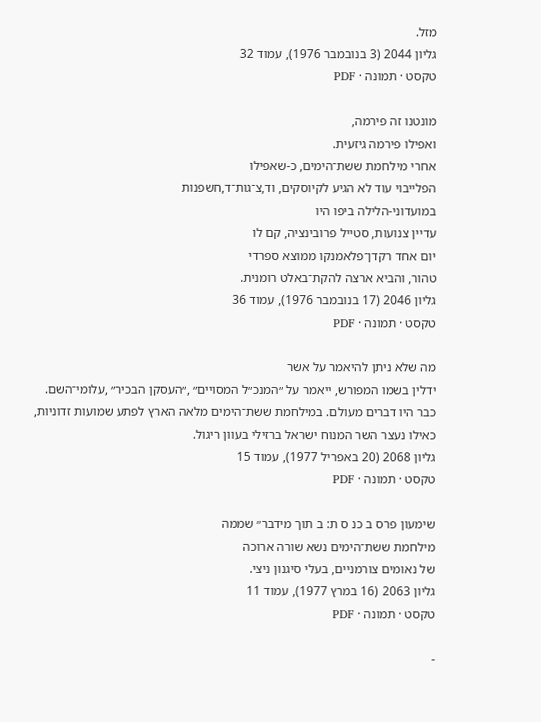מזל.
גליון 2044 (3 בנובמבר 1976), עמוד 32
טקסט · תמונה · PDF

מונטנו זה פירמה,
ואפילו פירמה גיזעית.
אחרי מילחמת ששת־הימים, כ-שאפילו
הפלייבוי עוד לא הגיע לקיוסקים, וד,צ־גות־ד,חשפנות
במועדוני-הלילה ביפו היו
עדיין צנועות, סטייל פרובינציה, קם לו
יום אחד רקדן־פלאמנקו ממוצא ספרדי
טהור, והביא ארצה להקת־באלט רומנית.
גליון 2046 (17 בנובמבר 1976), עמוד 36
טקסט · תמונה · PDF

מה שלא ניתן להיאמר על אשר
ידלין בשמו המפורש, ייאמר על ״המנכ״ל המסויים״ ,״העסקן הבכיר״ ,עלומי־השם.
כבר היו דברים מעולם. במילחמת ששת־הימים מלאה הארץ לפתע שמועות זדוניות,
כאילו נעצר השר המנוח ישראל ברזילי בעוון ריגול.
גליון 2068 (20 באפריל 1977), עמוד 15
טקסט · תמונה · PDF

שימעון פרס ב כנ ס ת: ב תוך מידבר״ שממה
מילחמת ששת־הימים נשא שורה ארוכה
של נאומים צורמניים, בעלי סיגנון ניצי.
גליון 2063 (16 במרץ 1977), עמוד 11
טקסט · תמונה · PDF

-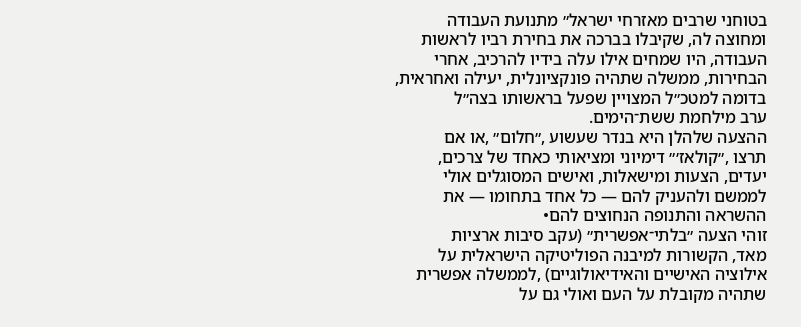בטוחני שרבים מאזרחי ישראל״ מתנועת העבודה
ומחוצה לה, שקיבלו בברכה את בחירת רביו לראשות
העבודה, היו שמחים אילו עלה בידיו להרכיב, אחרי
הבחירות, ממשלה שתהיה פונקציונלית, יעילה ואחראית,
בדומה למטכ״ל המצויין שפעל בראשותו בצה״ל
ערב מילחמת ששת־הימים.
ההצעה שלהלן היא בנדר שעשוע ,״חלום״ ,או אם
תרצו ,״קולאז׳״ דימיוני ומציאותי כאחד של צרכים,
יעדים, הצעות ומישאלות, ואישים המסוגלים אולי
לממשם ולהעניק להם — כל אחד בתחומו — את
ההשראה והתנופה הנחוצים להם•
זוהי הצעה ״בלתי־אפשרית״ (עקב סיבות ארציות
מאד, הקשורות למיבנה הפוליטיקה הישראלית על
אילוציה האישיים והאידיאולוגיים) ,לממשלה אפשרית
שתהיה מקובלת על העם ואולי גם על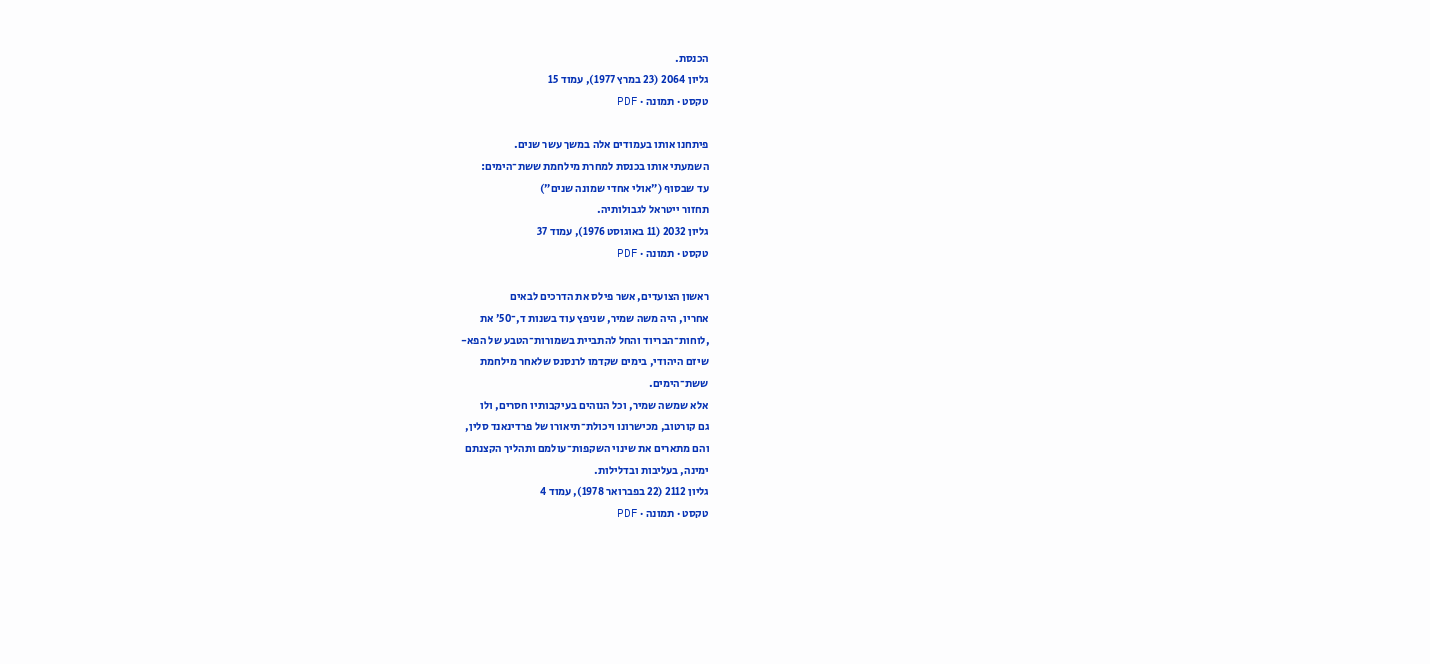הכנסת.
גליון 2064 (23 במרץ 1977), עמוד 15
טקסט · תמונה · PDF

פיתחנו אותו בעמודים אלה במשך עשר שנים.
השמעתי אותו בכנסת למחרת מילחמת ששת־הימים:
עד שבסוף (״אולי אחדי שמונה שנים״)
תחזור ייטראל לגבולותיה.
גליון 2032 (11 באוגוסט 1976), עמוד 37
טקסט · תמונה · PDF

ראשון הצועדים, אשר פילס את הדרכים לבאים
אחריו, היה משה שמיר, שניפץ עוד בשנות ד,־50׳ את
,לוחות־הבריוד והחל להתביית בשמורות־הטבע של הפא-
שיזם היהודי, בימים שקדמו לרנסנס שלאחר מילחמת
ששת־הימים.
אלא שמשה שמיר, וכל הנוהים בעיקבותיו חסרים, ולו
גם קורטוב, מכישרונו ויכולת־תיאורו של פרדינאנד סלין,
והם מתארים את שינוי השקפות־עולמם ותהליך הקצנתם
ימינה, בעליבות ובדלילות.
גליון 2112 (22 בפברואר 1978), עמוד 4
טקסט · תמונה · PDF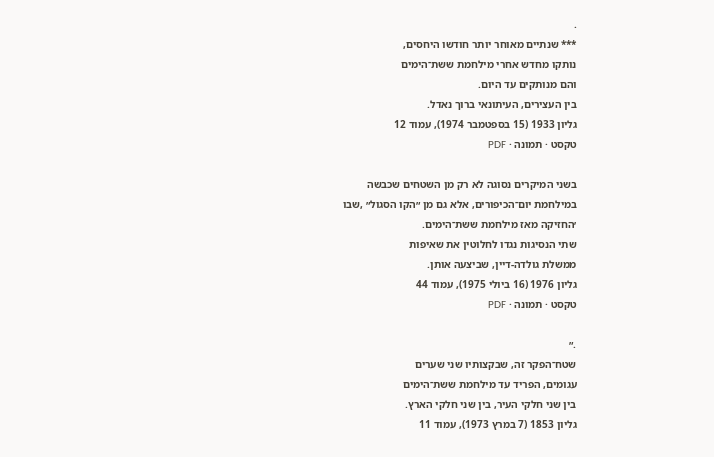.
*** שנתיים מאוחר יותר חודשו היחסים,
נותקו מחדש אחרי מילחמת ששת־הימים
והם מנותקים עד היום.
בין העצירים, העיתונאי ברוך נאדל.
גליון 1933 (15 בספטמבר 1974), עמוד 12
טקסט · תמונה · PDF

בשני המיקרים נסוגה לא רק מן השטחים שכבשה
במילחמת יום־הכיפורים, אלא גם מן ״הקו הסגול״ ,שבו
׳החזיקה מאז מילחמת ששת־הימים.
שתי הנסיגות נגדו לחלוטין את שאיפות
ממשלת גולדה-דיין, שביצעה אותן.
גליון 1976 (16 ביולי 1975), עמוד 44
טקסט · תמונה · PDF

.״
שטח־הפקר זה, שבקצותיו שני שערים
עגומים, הפריד עד מילחמת ששת־הימים
בין שני חלקי העיר, בין שני חלקי הארץ.
גליון 1853 (7 במרץ 1973), עמוד 11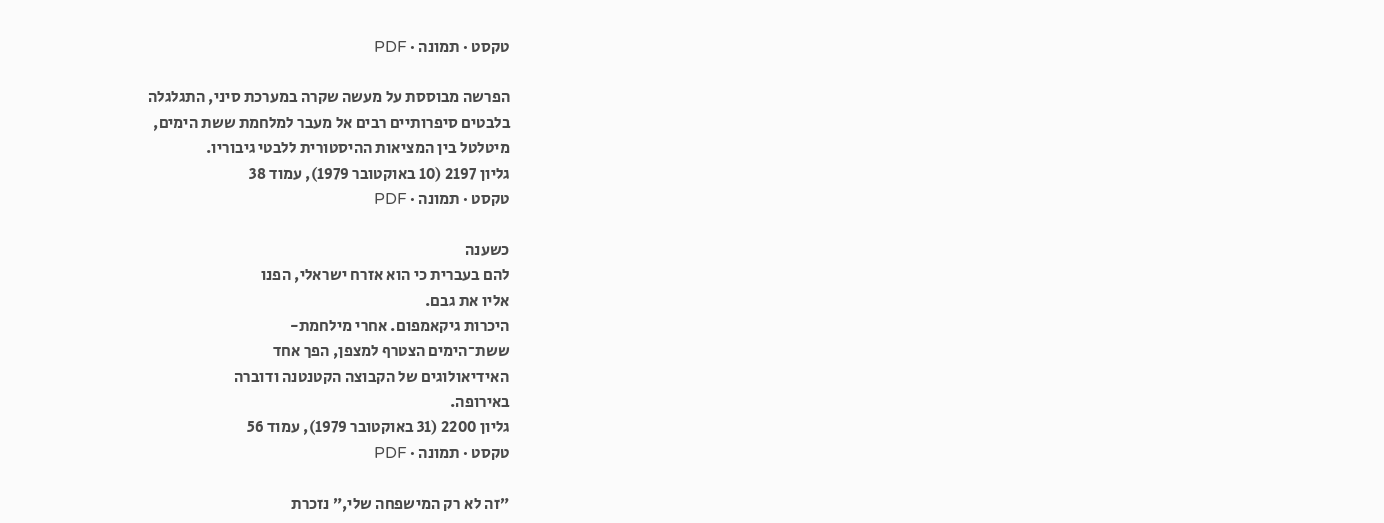טקסט · תמונה · PDF

הפרשה מבוססת על מעשה שקרה במערכת סיני, התגלגלה
בלבטים סיפרותיים רבים אל מעבר למלחמת ששת הימים,
מיטלטל בין המציאות ההיסטורית ללבטי גיבוריו.
גליון 2197 (10 באוקטובר 1979), עמוד 38
טקסט · תמונה · PDF

כשענה
להם בעברית כי הוא אזרח ישראלי, הפנו
אליו את גבם.
היכרות גיקאמפום. אחרי מילחמת-
ששת־הימים הצטרף למצפן, הפך אחד
האידיאולוגים של הקבוצה הקטנטנה ודוברה
באירופה.
גליון 2200 (31 באוקטובר 1979), עמוד 56
טקסט · תמונה · PDF

״זה לא רק המישפחה שלי,״ נזכרת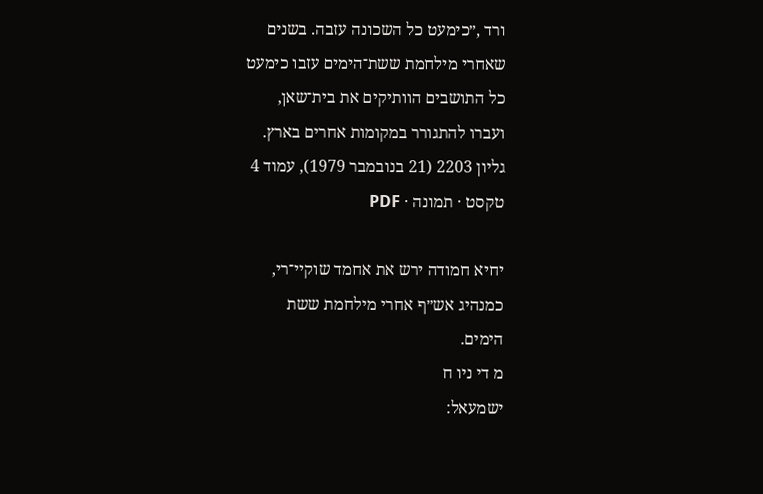ורד ,״כימעט כל השכונה עזבה. בשנים
שאחרי מילחמת ששת־הימים עזבו כימעט
כל התושבים הוותיקים את בית־שאן,
ועברו להתגורר במקומות אחרים בארץ.
גליון 2203 (21 בנובמבר 1979), עמוד 4
טקסט · תמונה · PDF

יחיא חמודה ירש את אחמד שוקיי־רי,
כמנהיג אש״ף אחרי מילחמת ששת
הימים.
מ די ניו ח
ישמעאל: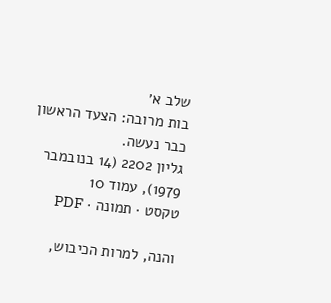שלב א׳
בות מרובה: הצעד הראשון כבר נעשה.
גליון 2202 (14 בנובמבר 1979), עמוד 10
טקסט · תמונה · PDF

והנה, למרות הכיבוש,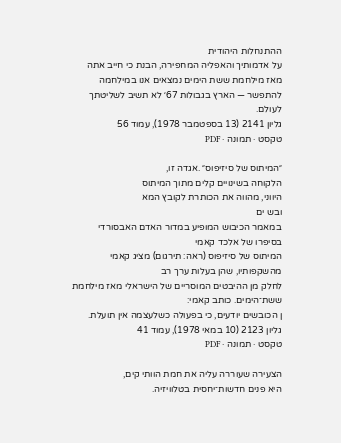ההתנחלות היהודית
על אדמותיך והאפליה המחפירה, הבנת כי חייב אתה
מאז מילחמת ששת הימים נמצאים אנו במילחמה
להתפשר — הארץ בגבולות 67׳ לא תשיב לשליטתך
לעולם.
גליון 2141 (13 בספטמבר 1978), עמוד 56
טקסט · תמונה · PDF

״המיתוס של סיזיפוס״ .אגדה זו,
הלקוחה בשינויים קלים מתוך המיתוס
היווני, מהווה את הכותרת לקובץ המא
ובש ים
במאמר הכיבוש המופיע במדור האדם האבסורדי בסיפרו של אלכד קאמי
המיתוס של סיזיפוס (ראה: תירגום) מציג קאמי מהשקפותיו, שהן בעלות ערך רב
לחלק מן ההיבטים המוסריים של הישראלי מאז מילחמת ששת־הימים. כותב קאמי:
ן הכובשים יודעים, כי בפעולה כשלעצמה אין תועלת.
גליון 2123 (10 במאי 1978), עמוד 41
טקסט · תמונה · PDF

הצעירה שעוררה עליה את חמת הוותי קים,
היא פנים חדשות־יחסית בטלוויזיה.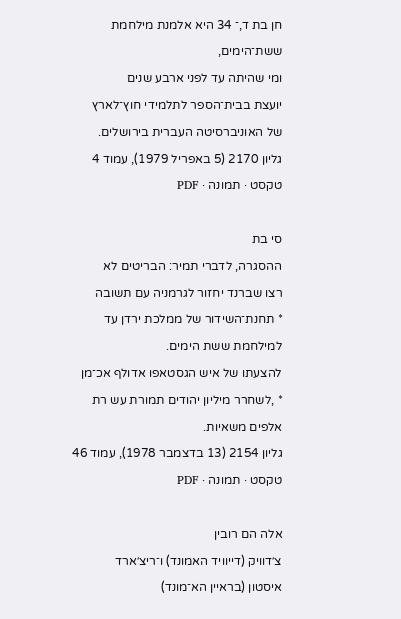חן בת ד,־ 34 היא אלמנת מילחמת ששת־הימים,
ומי שהיתה עד לפני ארבע שנים
יועצת בבית־הספר לתלמידי חוץ־לארץ
של האוניברסיטה העברית בירושלים.
גליון 2170 (5 באפריל 1979), עמוד 4
טקסט · תמונה · PDF

סי בת
ההסגרה, לדברי תמיר: הבריטים לא
רצו שברנד יחזור לגרמניה עם תשובה
* תחנת־השידור של ממלכת ירדן עד
למילחמת ששת הימים.
להצעתו של איש הגסטאפו אדולף אכ־מן
* ,לשחרר מיליון יהודים תמורת עש רת
אלפים משאיות.
גליון 2154 (13 בדצמבר 1978), עמוד 46
טקסט · תמונה · PDF

אלה הם רובין
צ׳דוויק (דייוויד האמונד) ו־ריצ׳ארד
איסטון (בראיין הא־מונד)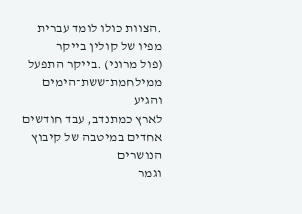.הצוות כולו לומד עברית
מפיו של קולין בייקר
(פול מרוני) .בייקר התפעל
ממילחמת־ששת־הימים והגיע
לארץ כמתנדב, עבד חודשים
אחדים במיטבה של קיבוץ הנושרים
וגמר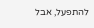להתפעל, אבל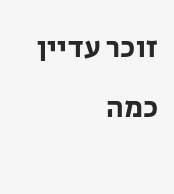זוכר עדיין כמה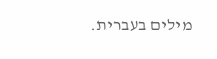מילים בעברית.